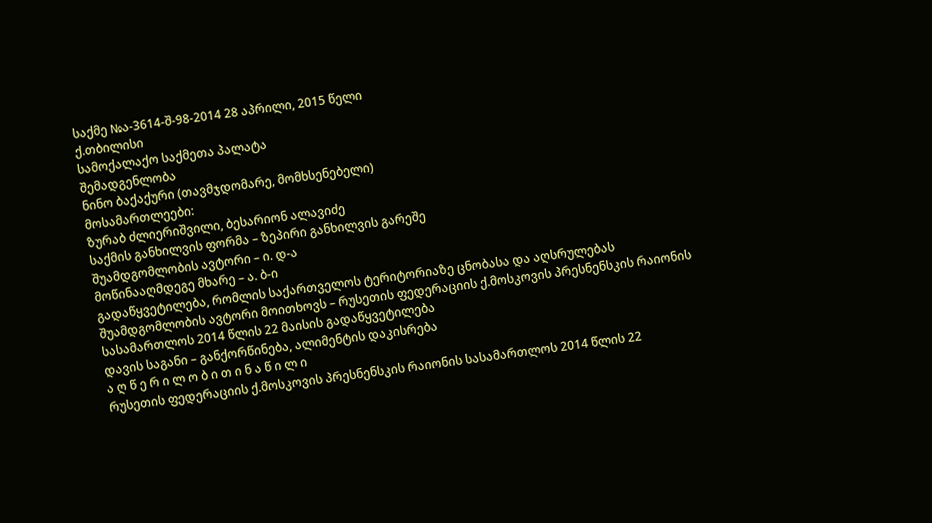საქმე №ა-3614-შ-98-2014 28 აპრილი, 2015 წელი
ქ.თბილისი
სამოქალაქო საქმეთა პალატა
შემადგენლობა
ნინო ბაქაქური (თავმჯდომარე, მომხსენებელი)
მოსამართლეები:
ზურაბ ძლიერიშვილი, ბესარიონ ალავიძე
საქმის განხილვის ფორმა – ზეპირი განხილვის გარეშე
შუამდგომლობის ავტორი – ი. დ-ა
მოწინააღმდეგე მხარე – ა. ბ-ი
გადაწყვეტილება, რომლის საქართველოს ტერიტორიაზე ცნობასა და აღსრულებას შუამდგომლობის ავტორი მოითხოვს – რუსეთის ფედერაციის ქ.მოსკოვის პრესნენსკის რაიონის სასამართლოს 2014 წლის 22 მაისის გადაწყვეტილება
დავის საგანი – განქორწინება, ალიმენტის დაკისრება
ა ღ წ ე რ ი ლ ო ბ ი თ ი ნ ა წ ი ლ ი
რუსეთის ფედერაციის ქ.მოსკოვის პრესნენსკის რაიონის სასამართლოს 2014 წლის 22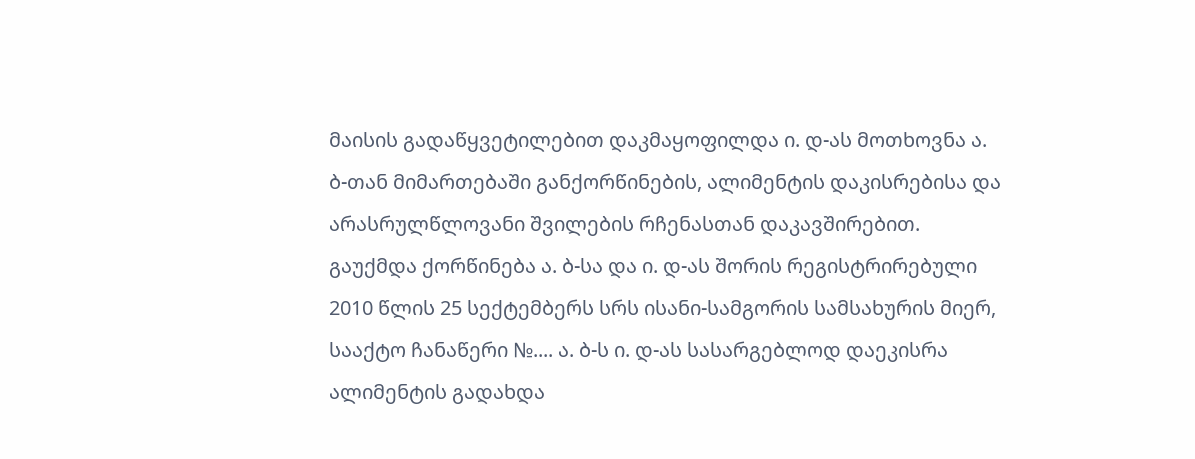მაისის გადაწყვეტილებით დაკმაყოფილდა ი. დ-ას მოთხოვნა ა. ბ-თან მიმართებაში განქორწინების, ალიმენტის დაკისრებისა და არასრულწლოვანი შვილების რჩენასთან დაკავშირებით. გაუქმდა ქორწინება ა. ბ-სა და ი. დ-ას შორის რეგისტრირებული 2010 წლის 25 სექტემბერს სრს ისანი-სამგორის სამსახურის მიერ, სააქტო ჩანაწერი №.... ა. ბ-ს ი. დ-ას სასარგებლოდ დაეკისრა ალიმენტის გადახდა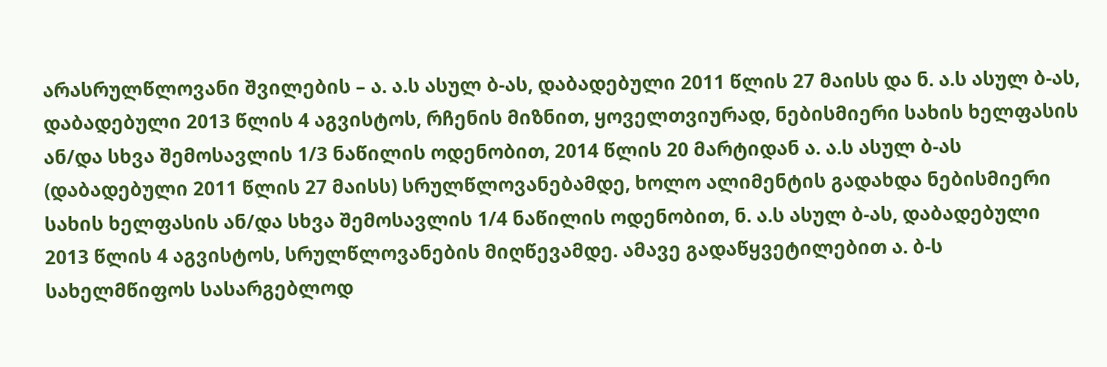არასრულწლოვანი შვილების – ა. ა.ს ასულ ბ-ას, დაბადებული 2011 წლის 27 მაისს და ნ. ა.ს ასულ ბ-ას, დაბადებული 2013 წლის 4 აგვისტოს, რჩენის მიზნით, ყოველთვიურად, ნებისმიერი სახის ხელფასის ან/და სხვა შემოსავლის 1/3 ნაწილის ოდენობით, 2014 წლის 20 მარტიდან ა. ა.ს ასულ ბ-ას (დაბადებული 2011 წლის 27 მაისს) სრულწლოვანებამდე, ხოლო ალიმენტის გადახდა ნებისმიერი სახის ხელფასის ან/და სხვა შემოსავლის 1/4 ნაწილის ოდენობით, ნ. ა.ს ასულ ბ-ას, დაბადებული 2013 წლის 4 აგვისტოს, სრულწლოვანების მიღწევამდე. ამავე გადაწყვეტილებით ა. ბ-ს სახელმწიფოს სასარგებლოდ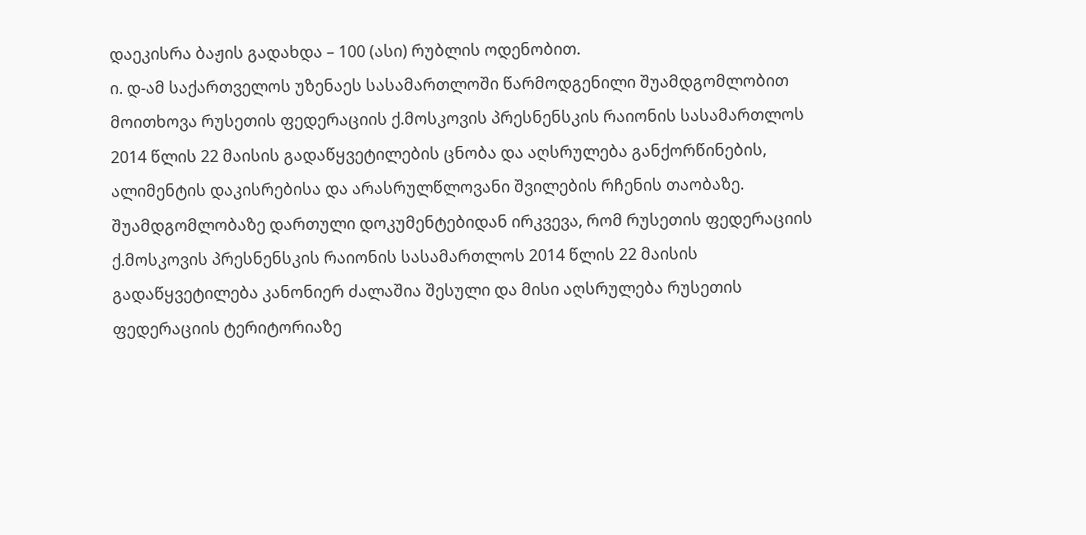დაეკისრა ბაჟის გადახდა – 100 (ასი) რუბლის ოდენობით.
ი. დ-ამ საქართველოს უზენაეს სასამართლოში წარმოდგენილი შუამდგომლობით მოითხოვა რუსეთის ფედერაციის ქ.მოსკოვის პრესნენსკის რაიონის სასამართლოს 2014 წლის 22 მაისის გადაწყვეტილების ცნობა და აღსრულება განქორწინების, ალიმენტის დაკისრებისა და არასრულწლოვანი შვილების რჩენის თაობაზე.
შუამდგომლობაზე დართული დოკუმენტებიდან ირკვევა, რომ რუსეთის ფედერაციის ქ.მოსკოვის პრესნენსკის რაიონის სასამართლოს 2014 წლის 22 მაისის გადაწყვეტილება კანონიერ ძალაშია შესული და მისი აღსრულება რუსეთის ფედერაციის ტერიტორიაზე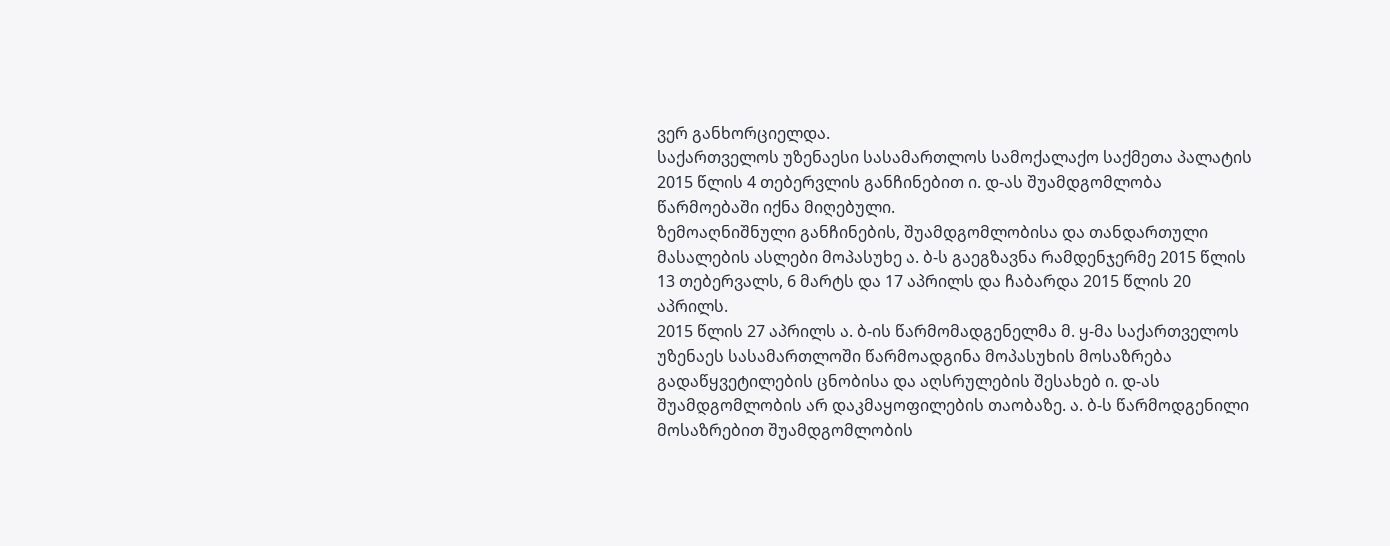ვერ განხორციელდა.
საქართველოს უზენაესი სასამართლოს სამოქალაქო საქმეთა პალატის 2015 წლის 4 თებერვლის განჩინებით ი. დ-ას შუამდგომლობა წარმოებაში იქნა მიღებული.
ზემოაღნიშნული განჩინების, შუამდგომლობისა და თანდართული მასალების ასლები მოპასუხე ა. ბ-ს გაეგზავნა რამდენჯერმე 2015 წლის 13 თებერვალს, 6 მარტს და 17 აპრილს და ჩაბარდა 2015 წლის 20 აპრილს.
2015 წლის 27 აპრილს ა. ბ-ის წარმომადგენელმა მ. ყ-მა საქართველოს უზენაეს სასამართლოში წარმოადგინა მოპასუხის მოსაზრება გადაწყვეტილების ცნობისა და აღსრულების შესახებ ი. დ-ას შუამდგომლობის არ დაკმაყოფილების თაობაზე. ა. ბ-ს წარმოდგენილი მოსაზრებით შუამდგომლობის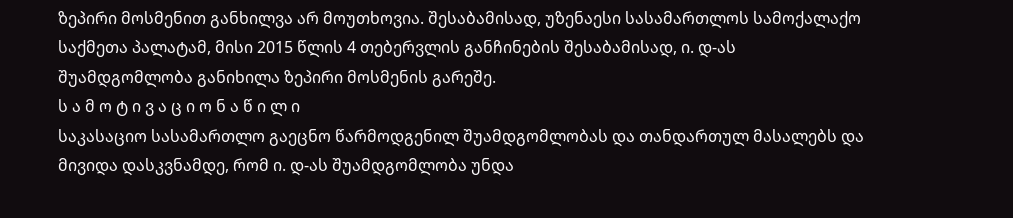ზეპირი მოსმენით განხილვა არ მოუთხოვია. შესაბამისად, უზენაესი სასამართლოს სამოქალაქო საქმეთა პალატამ, მისი 2015 წლის 4 თებერვლის განჩინების შესაბამისად, ი. დ-ას შუამდგომლობა განიხილა ზეპირი მოსმენის გარეშე.
ს ა მ ო ტ ი ვ ა ც ი ო ნ ა წ ი ლ ი
საკასაციო სასამართლო გაეცნო წარმოდგენილ შუამდგომლობას და თანდართულ მასალებს და მივიდა დასკვნამდე, რომ ი. დ-ას შუამდგომლობა უნდა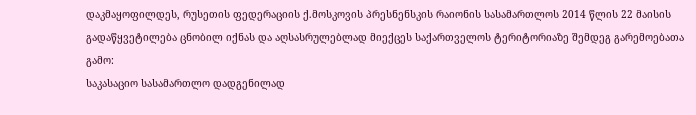დაკმაყოფილდეს, რუსეთის ფედერაციის ქ.მოსკოვის პრესნენსკის რაიონის სასამართლოს 2014 წლის 22 მაისის გადაწყვეტილება ცნობილ იქნას და აღსასრულებლად მიექცეს საქართველოს ტერიტორიაზე შემდეგ გარემოებათა გამო:
საკასაციო სასამართლო დადგენილად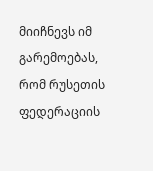მიიჩნევს იმ გარემოებას, რომ რუსეთის ფედერაციის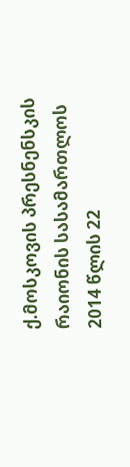ქ.მოსკოვის პრესნენსკის რაიონის სასამართლოს 2014 წლის 22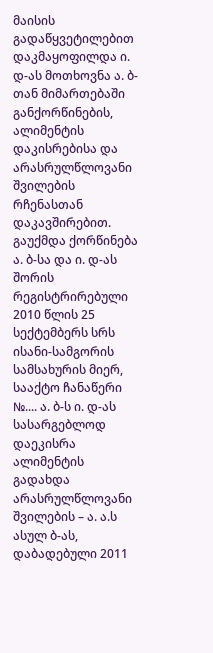მაისის გადაწყვეტილებით დაკმაყოფილდა ი. დ-ას მოთხოვნა ა. ბ-თან მიმართებაში განქორწინების, ალიმენტის დაკისრებისა და არასრულწლოვანი შვილების რჩენასთან დაკავშირებით. გაუქმდა ქორწინება ა. ბ-სა და ი. დ-ას შორის რეგისტრირებული 2010 წლის 25 სექტემბერს სრს ისანი-სამგორის სამსახურის მიერ, სააქტო ჩანაწერი №.... ა. ბ-ს ი. დ-ას სასარგებლოდ დაეკისრა ალიმენტის გადახდა არასრულწლოვანი შვილების – ა. ა.ს ასულ ბ-ას, დაბადებული 2011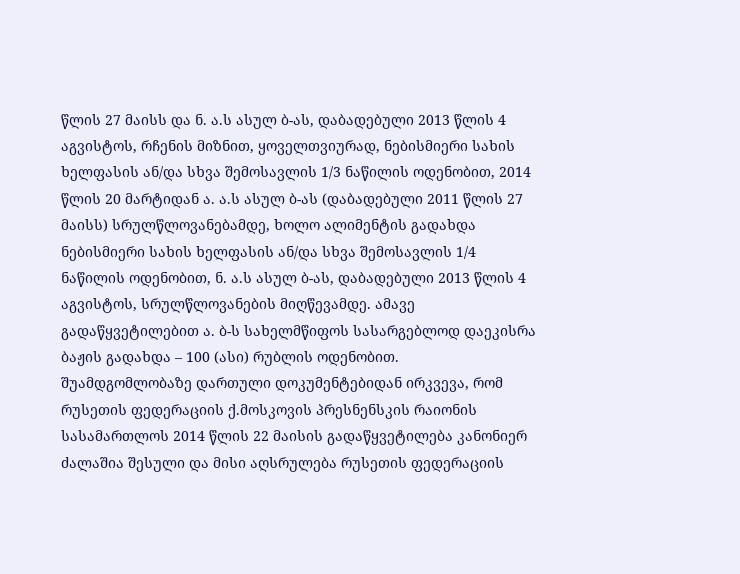წლის 27 მაისს და ნ. ა.ს ასულ ბ-ას, დაბადებული 2013 წლის 4 აგვისტოს, რჩენის მიზნით, ყოველთვიურად, ნებისმიერი სახის ხელფასის ან/და სხვა შემოსავლის 1/3 ნაწილის ოდენობით, 2014 წლის 20 მარტიდან ა. ა.ს ასულ ბ-ას (დაბადებული 2011 წლის 27 მაისს) სრულწლოვანებამდე, ხოლო ალიმენტის გადახდა ნებისმიერი სახის ხელფასის ან/და სხვა შემოსავლის 1/4 ნაწილის ოდენობით, ნ. ა.ს ასულ ბ-ას, დაბადებული 2013 წლის 4 აგვისტოს, სრულწლოვანების მიღწევამდე. ამავე გადაწყვეტილებით ა. ბ-ს სახელმწიფოს სასარგებლოდ დაეკისრა ბაჟის გადახდა – 100 (ასი) რუბლის ოდენობით.
შუამდგომლობაზე დართული დოკუმენტებიდან ირკვევა, რომ რუსეთის ფედერაციის ქ.მოსკოვის პრესნენსკის რაიონის სასამართლოს 2014 წლის 22 მაისის გადაწყვეტილება კანონიერ ძალაშია შესული და მისი აღსრულება რუსეთის ფედერაციის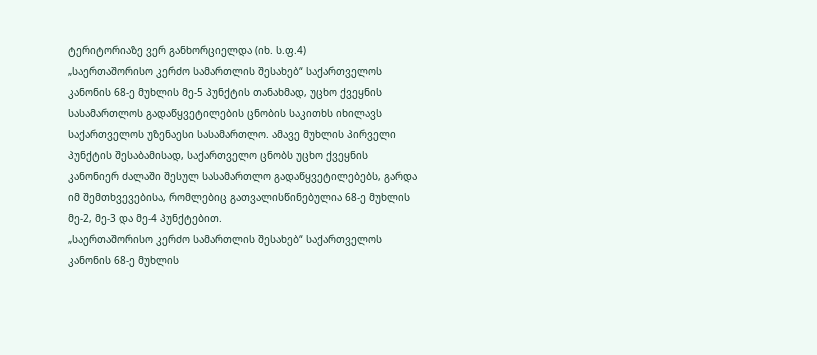ტერიტორიაზე ვერ განხორციელდა (იხ. ს.ფ.4)
„საერთაშორისო კერძო სამართლის შესახებ“ საქართველოს კანონის 68-ე მუხლის მე-5 პუნქტის თანახმად, უცხო ქვეყნის სასამართლოს გადაწყვეტილების ცნობის საკითხს იხილავს საქართველოს უზენაესი სასამართლო. ამავე მუხლის პირველი პუნქტის შესაბამისად, საქართველო ცნობს უცხო ქვეყნის კანონიერ ძალაში შესულ სასამართლო გადაწყვეტილებებს, გარდა იმ შემთხვევებისა, რომლებიც გათვალისწინებულია 68-ე მუხლის მე-2, მე-3 და მე-4 პუნქტებით.
„საერთაშორისო კერძო სამართლის შესახებ“ საქართველოს კანონის 68-ე მუხლის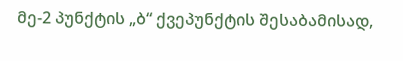მე-2 პუნქტის „ბ“ ქვეპუნქტის შესაბამისად,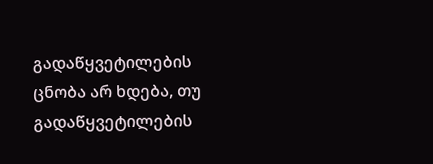გადაწყვეტილების ცნობა არ ხდება, თუ გადაწყვეტილების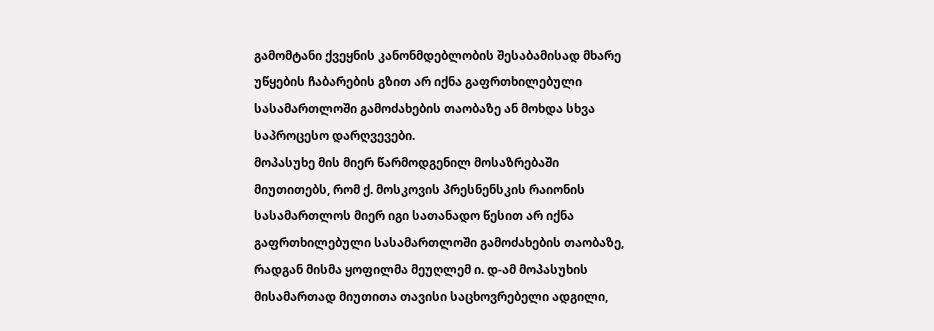გამომტანი ქვეყნის კანონმდებლობის შესაბამისად მხარე უწყების ჩაბარების გზით არ იქნა გაფრთხილებული სასამართლოში გამოძახების თაობაზე ან მოხდა სხვა საპროცესო დარღვევები.
მოპასუხე მის მიერ წარმოდგენილ მოსაზრებაში მიუთითებს, რომ ქ. მოსკოვის პრესნენსკის რაიონის სასამართლოს მიერ იგი სათანადო წესით არ იქნა გაფრთხილებული სასამართლოში გამოძახების თაობაზე, რადგან მისმა ყოფილმა მეუღლემ ი. დ-ამ მოპასუხის მისამართად მიუთითა თავისი საცხოვრებელი ადგილი,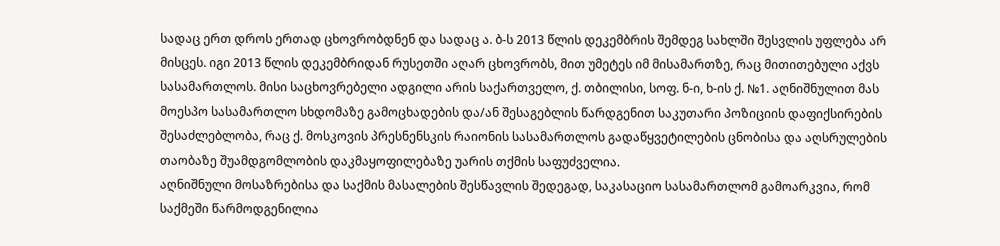სადაც ერთ დროს ერთად ცხოვრობდნენ და სადაც ა. ბ-ს 2013 წლის დეკემბრის შემდეგ სახლში შესვლის უფლება არ მისცეს. იგი 2013 წლის დეკემბრიდან რუსეთში აღარ ცხოვრობს, მით უმეტეს იმ მისამართზე, რაც მითითებული აქვს სასამართლოს. მისი საცხოვრებელი ადგილი არის საქართველო, ქ. თბილისი, სოფ. ნ-ი, ხ-ის ქ. №1. აღნიშნულით მას მოესპო სასამართლო სხდომაზე გამოცხადების და/ან შესაგებლის წარდგენით საკუთარი პოზიციის დაფიქსირების შესაძლებლობა, რაც ქ. მოსკოვის პრესნენსკის რაიონის სასამართლოს გადაწყვეტილების ცნობისა და აღსრულების თაობაზე შუამდგომლობის დაკმაყოფილებაზე უარის თქმის საფუძველია.
აღნიშნული მოსაზრებისა და საქმის მასალების შესწავლის შედეგად, საკასაციო სასამართლომ გამოარკვია, რომ საქმეში წარმოდგენილია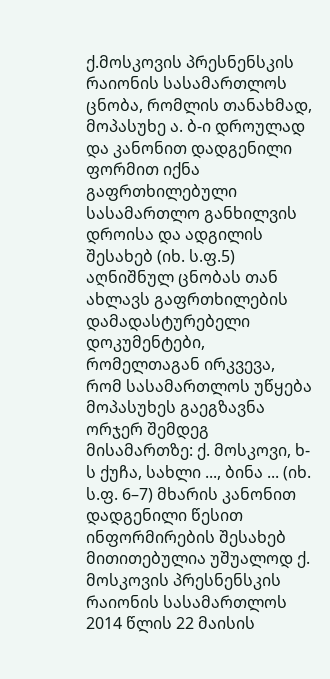ქ.მოსკოვის პრესნენსკის რაიონის სასამართლოს ცნობა, რომლის თანახმად, მოპასუხე ა. ბ-ი დროულად და კანონით დადგენილი ფორმით იქნა გაფრთხილებული სასამართლო განხილვის დროისა და ადგილის შესახებ (იხ. ს.ფ.5) აღნიშნულ ცნობას თან ახლავს გაფრთხილების დამადასტურებელი დოკუმენტები, რომელთაგან ირკვევა, რომ სასამართლოს უწყება მოპასუხეს გაეგზავნა ორჯერ შემდეგ მისამართზე: ქ. მოსკოვი, ხ-ს ქუჩა, სახლი ..., ბინა ... (იხ. ს.ფ. 6–7) მხარის კანონით დადგენილი წესით ინფორმირების შესახებ მითითებულია უშუალოდ ქ. მოსკოვის პრესნენსკის რაიონის სასამართლოს 2014 წლის 22 მაისის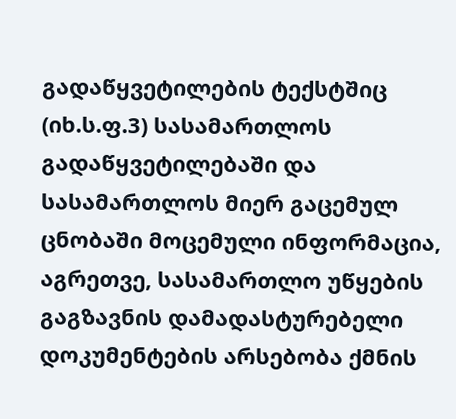გადაწყვეტილების ტექსტშიც (იხ.ს.ფ.3) სასამართლოს გადაწყვეტილებაში და სასამართლოს მიერ გაცემულ ცნობაში მოცემული ინფორმაცია, აგრეთვე, სასამართლო უწყების გაგზავნის დამადასტურებელი დოკუმენტების არსებობა ქმნის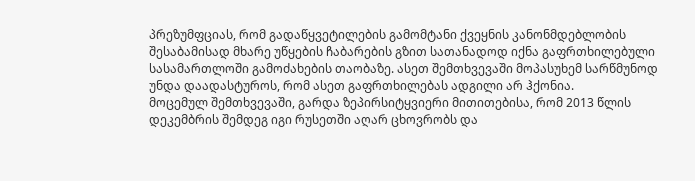პრეზუმფციას, რომ გადაწყვეტილების გამომტანი ქვეყნის კანონმდებლობის შესაბამისად მხარე უწყების ჩაბარების გზით სათანადოდ იქნა გაფრთხილებული სასამართლოში გამოძახების თაობაზე. ასეთ შემთხვევაში მოპასუხემ სარწმუნოდ უნდა დაადასტუროს, რომ ასეთ გაფრთხილებას ადგილი არ ჰქონია.
მოცემულ შემთხვევაში, გარდა ზეპირსიტყვიერი მითითებისა, რომ 2013 წლის დეკემბრის შემდეგ იგი რუსეთში აღარ ცხოვრობს და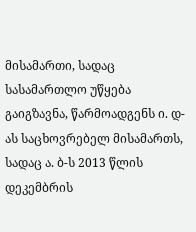მისამართი, სადაც სასამართლო უწყება გაიგზავნა, წარმოადგენს ი. დ-ას საცხოვრებელ მისამართს, სადაც ა. ბ-ს 2013 წლის დეკემბრის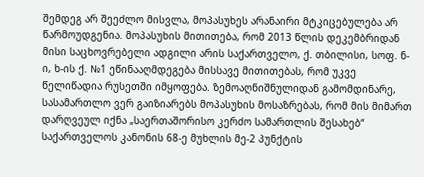შემდეგ არ შეეძლო მისვლა, მოპასუხეს არანაირი მტკიცებულება არ წარმოუდგენია. მოპასუხის მითითება, რომ 2013 წლის დეკემბრიდან მისი საცხოვრებელი ადგილი არის საქართველო, ქ. თბილისი, სოფ. ნ-ი, ხ-ის ქ. №1 ეწინააღმდეგება მისსავე მითითებას, რომ უკვე წელიწადია რუსეთში იმყოფება. ზემოაღნიშნულიდან გამომდინარე, სასამართლო ვერ გაიზიარებს მოპასუხის მოსაზრებას, რომ მის მიმართ დარღვეულ იქნა „საერთაშორისო კერძო სამართლის შესახებ“ საქართველოს კანონის 68-ე მუხლის მე-2 პუნქტის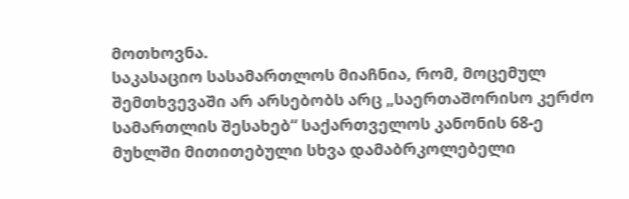მოთხოვნა.
საკასაციო სასამართლოს მიაჩნია, რომ, მოცემულ შემთხვევაში არ არსებობს არც „საერთაშორისო კერძო სამართლის შესახებ“ საქართველოს კანონის 68-ე მუხლში მითითებული სხვა დამაბრკოლებელი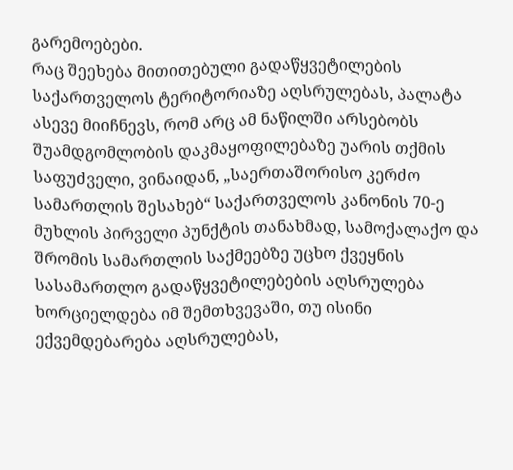გარემოებები.
რაც შეეხება მითითებული გადაწყვეტილების საქართველოს ტერიტორიაზე აღსრულებას, პალატა ასევე მიიჩნევს, რომ არც ამ ნაწილში არსებობს შუამდგომლობის დაკმაყოფილებაზე უარის თქმის საფუძველი, ვინაიდან, „საერთაშორისო კერძო სამართლის შესახებ“ საქართველოს კანონის 70-ე მუხლის პირველი პუნქტის თანახმად, სამოქალაქო და შრომის სამართლის საქმეებზე უცხო ქვეყნის სასამართლო გადაწყვეტილებების აღსრულება ხორციელდება იმ შემთხვევაში, თუ ისინი ექვემდებარება აღსრულებას,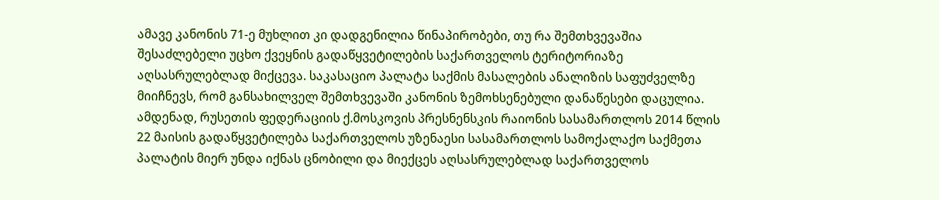ამავე კანონის 71-ე მუხლით კი დადგენილია წინაპირობები, თუ რა შემთხვევაშია შესაძლებელი უცხო ქვეყნის გადაწყვეტილების საქართველოს ტერიტორიაზე აღსასრულებლად მიქცევა. საკასაციო პალატა საქმის მასალების ანალიზის საფუძველზე მიიჩნევს, რომ განსახილველ შემთხვევაში კანონის ზემოხსენებული დანაწესები დაცულია. ამდენად, რუსეთის ფედერაციის ქ.მოსკოვის პრესნენსკის რაიონის სასამართლოს 2014 წლის 22 მაისის გადაწყვეტილება საქართველოს უზენაესი სასამართლოს სამოქალაქო საქმეთა პალატის მიერ უნდა იქნას ცნობილი და მიექცეს აღსასრულებლად საქართველოს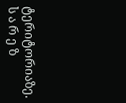ტერიტორიაზე.
ს ა რ ე ზ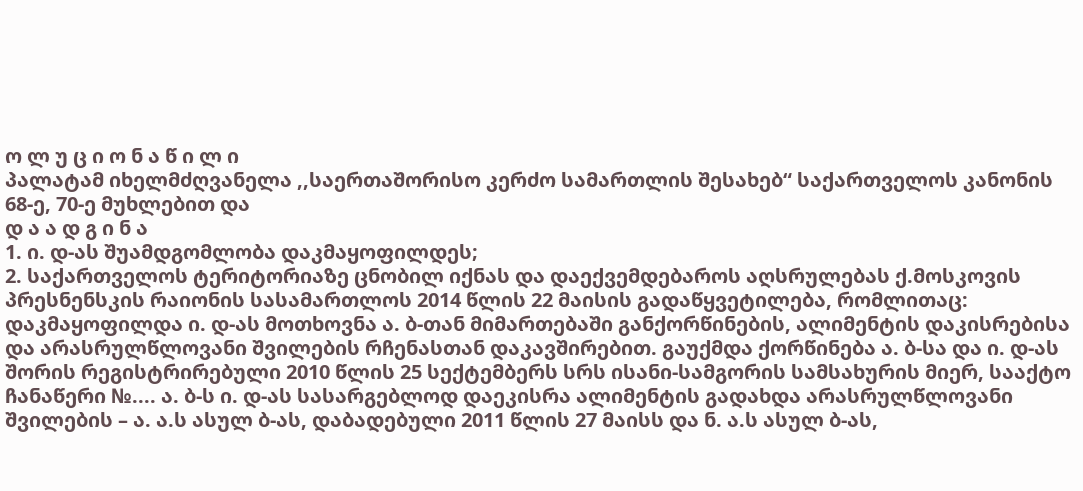ო ლ უ ც ი ო ნ ა წ ი ლ ი
პალატამ იხელმძღვანელა ,,საერთაშორისო კერძო სამართლის შესახებ“ საქართველოს კანონის 68-ე, 70-ე მუხლებით და
დ ა ა დ გ ი ნ ა
1. ი. დ-ას შუამდგომლობა დაკმაყოფილდეს;
2. საქართველოს ტერიტორიაზე ცნობილ იქნას და დაექვემდებაროს აღსრულებას ქ.მოსკოვის პრესნენსკის რაიონის სასამართლოს 2014 წლის 22 მაისის გადაწყვეტილება, რომლითაც: დაკმაყოფილდა ი. დ-ას მოთხოვნა ა. ბ-თან მიმართებაში განქორწინების, ალიმენტის დაკისრებისა და არასრულწლოვანი შვილების რჩენასთან დაკავშირებით. გაუქმდა ქორწინება ა. ბ-სა და ი. დ-ას შორის რეგისტრირებული 2010 წლის 25 სექტემბერს სრს ისანი-სამგორის სამსახურის მიერ, სააქტო ჩანაწერი №.... ა. ბ-ს ი. დ-ას სასარგებლოდ დაეკისრა ალიმენტის გადახდა არასრულწლოვანი შვილების – ა. ა.ს ასულ ბ-ას, დაბადებული 2011 წლის 27 მაისს და ნ. ა.ს ასულ ბ-ას,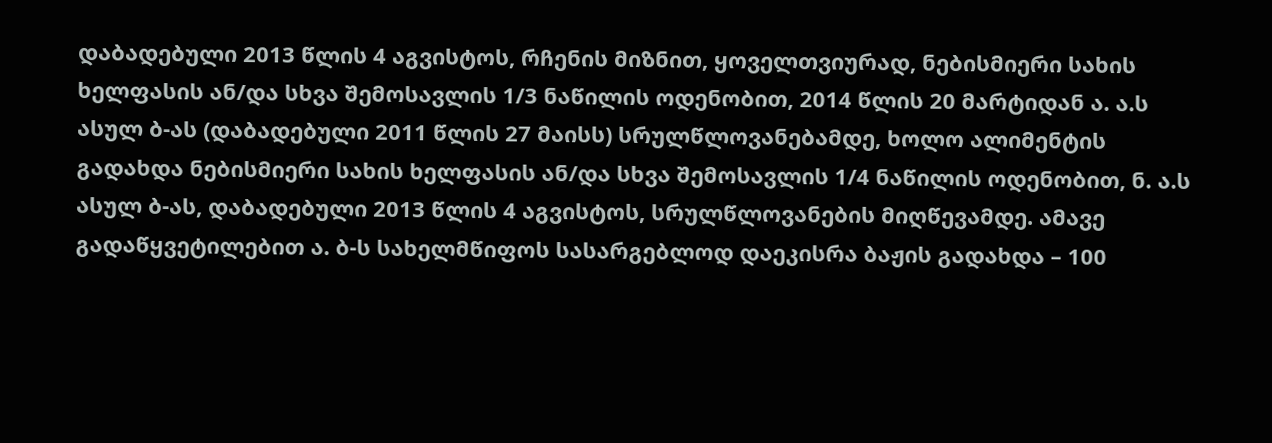დაბადებული 2013 წლის 4 აგვისტოს, რჩენის მიზნით, ყოველთვიურად, ნებისმიერი სახის ხელფასის ან/და სხვა შემოსავლის 1/3 ნაწილის ოდენობით, 2014 წლის 20 მარტიდან ა. ა.ს ასულ ბ-ას (დაბადებული 2011 წლის 27 მაისს) სრულწლოვანებამდე, ხოლო ალიმენტის გადახდა ნებისმიერი სახის ხელფასის ან/და სხვა შემოსავლის 1/4 ნაწილის ოდენობით, ნ. ა.ს ასულ ბ-ას, დაბადებული 2013 წლის 4 აგვისტოს, სრულწლოვანების მიღწევამდე. ამავე გადაწყვეტილებით ა. ბ-ს სახელმწიფოს სასარგებლოდ დაეკისრა ბაჟის გადახდა – 100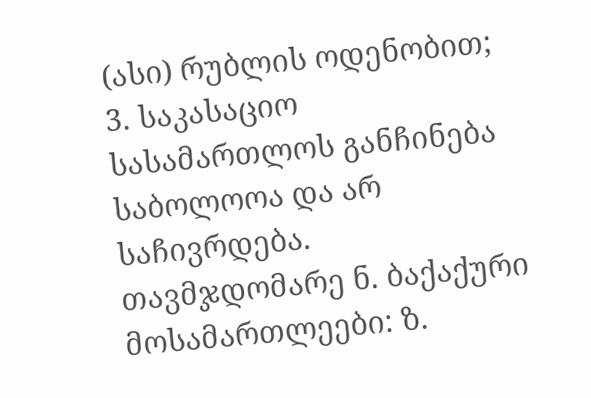(ასი) რუბლის ოდენობით;
3. საკასაციო სასამართლოს განჩინება საბოლოოა და არ საჩივრდება.
თავმჯდომარე ნ. ბაქაქური
მოსამართლეები: ზ.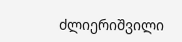ძლიერიშვილი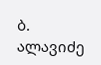ბ. ალავიძე